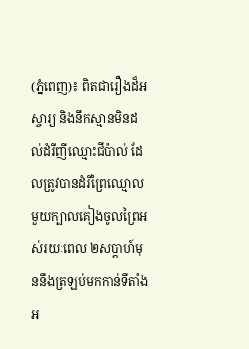(ភ្នំពេញ)៖ ពិតជារឿងដ៏អស្ចារ្យ និងនឹកស្មានមិនដល់ដំរីញីឈ្មោះជីប៉ាល់ ដែលត្រូវបានដំរីព្រៃឈ្មោលមួយក្បាលគៀងចូលព្រៃអស់រយៈពេល ២សប្តាហ៍មុននឹងត្រឡប់មកកាន់ទីតាំងអ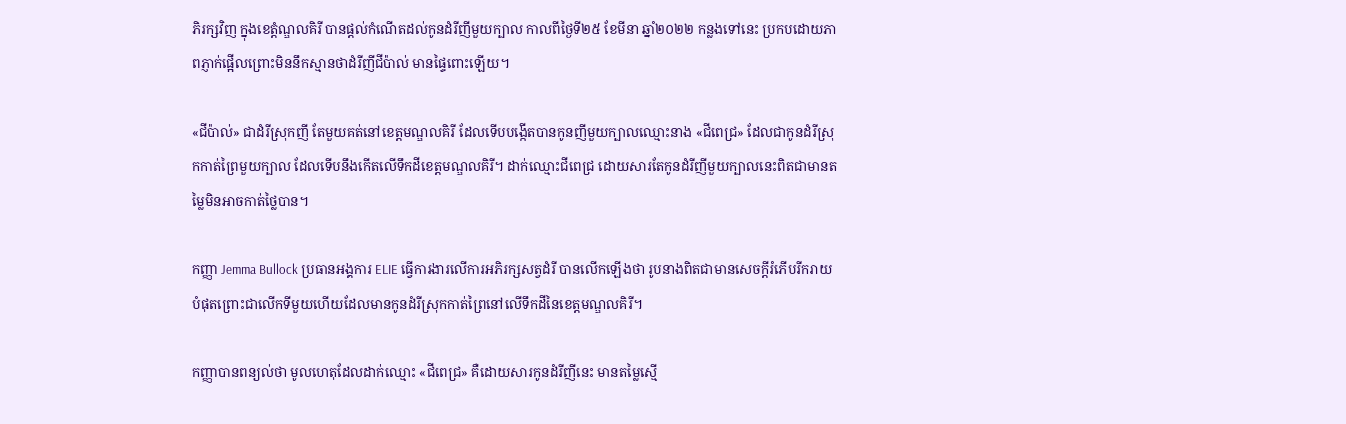ភិរក្សវិញ ក្នុងខេត្តំណ្ឌលគិរី បានផ្តល់កំណើតដល់កូនដំរីញីមួយក្បាល កាលពីថ្ងៃទី២៥ ខែមីនា ឆ្នាំ២០២២ កន្លងទៅនេះ ប្រកបដោយភាពភ្ញាក់ផ្អើលព្រោះមិននឹកស្មានថាដំរីញីជីប៉ាល់ មានផ្ទៃពោះឡើយ។

«ជីប៉ាល់» ជាដំរីស្រុកញី តែមួយគត់នៅខេត្តមណ្ឌលគិរី ដែលទើបបង្កើតបានកូនញីមួយក្បាលឈ្មោះនាង «ជីពេជ្រ» ដែលជាកូនដំរីស្រុកកាត់ព្រៃមួយក្បាល ដែលទើបនឹងកើតលើទឹកដីខេត្តមណ្ឌលគិរី។ ដាក់ឈ្មោះជីពេជ្រ ដោយសារតែកូនដំរីញីមួយក្បាលនេះពិតជាមានតម្លៃមិនអាចកាត់ថ្លៃបាន។

កញ្ញា Jemma Bullock ប្រធានអង្គការ ELIE ធ្វើការងារលើការអភិរក្សសត្វដំរី បានលើកឡើងថា រូបនាងពិតជាមានសេចក្តីរំភើបរីករាយបំផុតព្រោះជាលើកទីមួយហើយដែលមានកូនដំរីស្រុកកាត់ព្រៃនៅលើទឹកដីនៃខេត្តមណ្ឌលគិរី។

កញ្ញាបានពន្យល់ថា មូលហេតុដែលដាក់ឈ្មោះ «ជីពេជ្រ» គឺដោយសារកូនដំរីញីនេះ មានតម្លៃស្មើ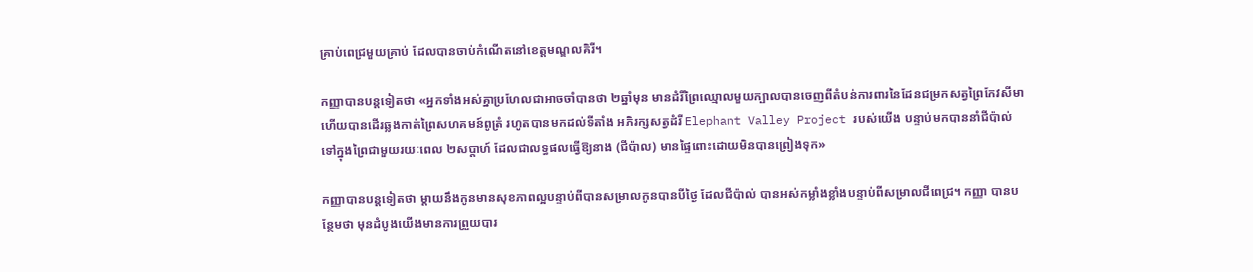គ្រាប់ពេជ្រមួយគ្រាប់ ដែលបានចាប់កំណើតនៅខេត្តមណ្ឌលគិរី។

កញ្ញាបានបន្តទៀតថា «អ្នកទាំងអស់គ្នាប្រហែលជាអាចចាំបានថា ២ឆ្នាំមុន មានដំរីព្រៃឈ្មោលមួយក្បាលបានចេញពីតំបន់ការពារនៃដែនជម្រកសត្វព្រៃកែវសីមា ហើយបានដើរឆ្លងកាត់ព្រៃសហគមន៍ពូត្រំ រហូតបានមកដល់ទីតាំង អភិរក្សសត្វដំរី Elephant Valley Project របស់យើង បន្ទាប់មកបាននាំជីប៉ាល់ ទៅក្នុងព្រៃជាមួយរយៈពេល ២សប្តាហ៍ ដែលជាលទ្ធផលធ្វើឱ្យនាង (ជីប៉ាល) មានផ្ទៃពោះដោយមិនបានព្រៀងទុក»

កញ្ញាបានបន្តទៀតថា ម្តាយនឹងកូនមានសុខភាពល្អបន្ទាប់ពីបានសម្រាលកូនបានបីថ្ងៃ ដែលជីប៉ាល់ បានអស់កម្លាំងខ្លាំងបន្ទាប់ពីសម្រាលជីពេជ្រ។ កញ្ញា បានបន្ថែមថា មុនដំបូងយើងមានការព្រួយបារ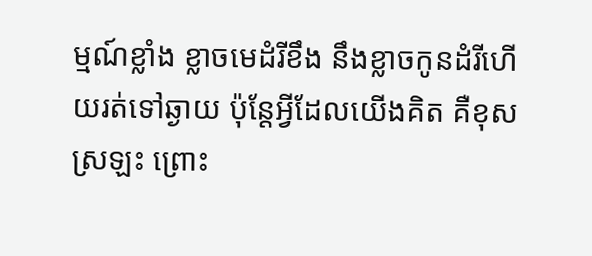ម្មណ៍ខ្លាំង ខ្លាចមេដំរីខឹង នឹងខ្លាចកូនដំរីហើយរត់ទៅឆ្ងាយ ប៉ុន្តែអ្វីដែលយើងគិត គឺខុសស្រឡះ ព្រោះ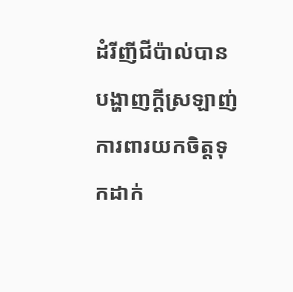ដំរីញីជីប៉ាល់បានបង្ហាញក្តីស្រឡាញ់ ការពារយកចិត្តទុកដាក់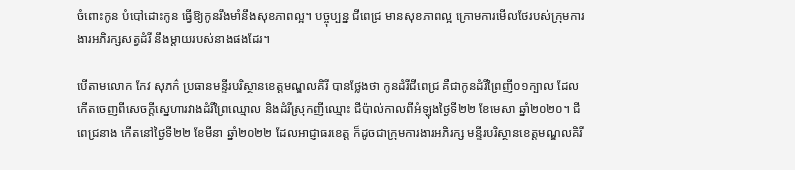ចំពោះកូន បំបៅដោះកូន ធ្វើឱ្យកូនរឹងមាំនឹងសុខភាពល្អ។ បច្ចុប្បន្ន ជីពេជ្រ មានសុខភាពល្អ ក្រោមការមើលថែរបស់ក្រុមការងារអភិរក្សសត្វដំរី នឹងម្តាយរបស់នាងផងដែរ។

បើតាមលោក កែវ សុភក៌ ប្រធានមន្ទីរបរិស្ថានខេត្តមណ្ឌលគិរី បានថ្លែងថា កូនដំរីជីពេជ្រ គឺជាកូនដំរីព្រៃញី០១ក្បាល ដែលកើតចេញពីសេចក្តីស្នេហារវាងដំរីព្រៃឈ្មោល និងដំរីស្រុកញីឈ្មោះ ជីប៉ាល់កាលពីអំឡុងថ្ងៃទី២២ ខែមេសា ឆ្នាំ២០២០។ ជីពេជ្រនាង កើតនៅថ្ងៃទី២២ ខែមីនា ឆ្នាំ២០២២ ដែលអាជ្ញាធរខេត្ត ក៏ដូចជាក្រុមការងារអភិរក្ស មន្ទីរបរិស្ថានខេត្តមណ្ឌលគិរី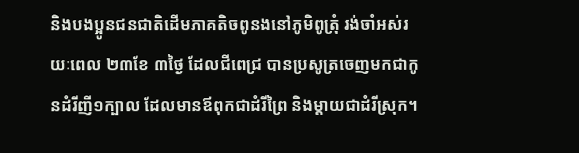និងបងប្អូនជនជាតិដើមភាគតិចពូនងនៅភូមិពូត្រុំ រង់ចាំអស់រយៈពេល ២៣ខែ ៣ថ្ងៃ ដែលជីពេជ្រ បានប្រសូត្រចេញមកជាកូនដំរីញី១ក្បាល ដែលមានឪពុកជាដំរីព្រៃ និងម្តាយជាដំរីស្រុក។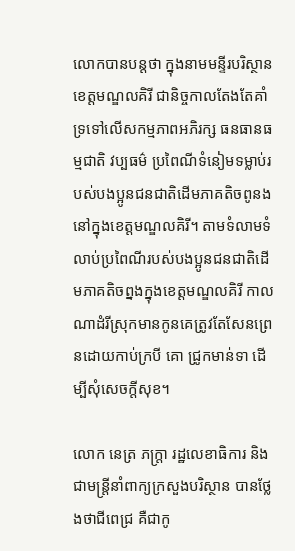លោកបានបន្តថា ក្នុងនាមមន្ទីរបរិស្ថានខេត្តមណ្ឌលគិរី ជានិច្ចកាលតែងតែគាំទ្រទៅលើសកម្មភាពអភិរក្ស ធនធានធម្មជាតិ វប្បធម៌ ប្រពៃណីទំនៀមទម្លាប់របស់បងប្អូនជនជាតិដើមភាគតិចពូនងនៅក្នុងខេត្តមណ្ឌលគិរី។ តាមទំលាមទំលាប់ប្រពៃណីរបស់បងប្អូនជនជាតិដើមភាគតិចព្នងក្នុងខេត្តមណ្ឌលគិរី កាលណាដំរីស្រុកមានកូនគេត្រូវតែសែនព្រេនដោយកាប់ក្របី គោ ជ្រូកមាន់ទា ដើម្បីសុំសេចក្តីសុខ។

លោក នេត្រ ភក្ត្រា រដ្ឋលេខាធិការ និងជាមន្ត្រីនាំពាក្យក្រសួងបរិស្ថាន បានថ្លែងថាជីពេជ្រ គឺជាកូ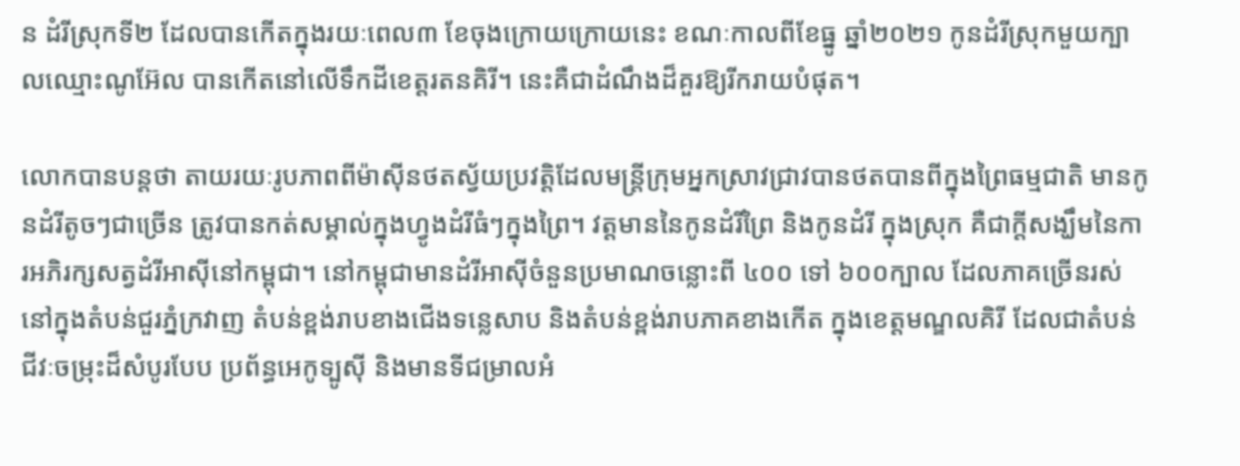ន ដំរីស្រុកទី២ ដែលបានកើតក្នុងរយៈពេល៣ ខែចុងក្រោយក្រោយនេះ ខណៈកាលពីខែធ្នូ ឆ្នាំ២០២១ កូនដំរីស្រុកមួយក្បាលឈ្មោះណូអ៊ែល បានកើតនៅលើទឹកដីខេត្តរតនគិរី។ នេះគឺជាដំណឹងដ៏គួរឱ្យរីករាយបំផុត។

លោកបានបន្តថា តាយរយៈរូបភាពពីម៉ាស៊ីនថតស្វ័យប្រវត្តិដែលមន្ត្រីក្រុមអ្នកស្រាវជ្រាវបានថតបានពីក្នុងព្រៃធម្មជាតិ មានកូនដំរីតូចៗជាច្រើន ត្រូវបានកត់សម្គាល់ក្នុងហ្វូងដំរីធំៗក្នុងព្រៃ។ វត្តមាននៃកូនដំរីព្រៃ និងកូនដំរី ក្នុងស្រុក គឺជាក្តីសង្ឃឹមនៃការអភិរក្សសត្វដំរីអាស៊ីនៅកម្ពុជា។ នៅកម្ពុជាមានដំរីអាស៊ីចំនួនប្រមាណចន្លោះពី ៤០០ ទៅ ៦០០ក្បាល ដែលភាគច្រើនរស់នៅក្នុងតំបន់ជួរភ្នំក្រវាញ តំបន់ខ្ពង់រាបខាងជើងទន្លេសាប និងតំបន់ខ្ពង់រាបភាគខាងកើត ក្នុងខេត្តមណ្ឌលគិរី ដែលជាតំបន់ជីវៈចម្រុះដ៏សំបូរបែប ប្រព័ន្ធអេកូទ្បូស៊ី និងមានទីជម្រាលអំ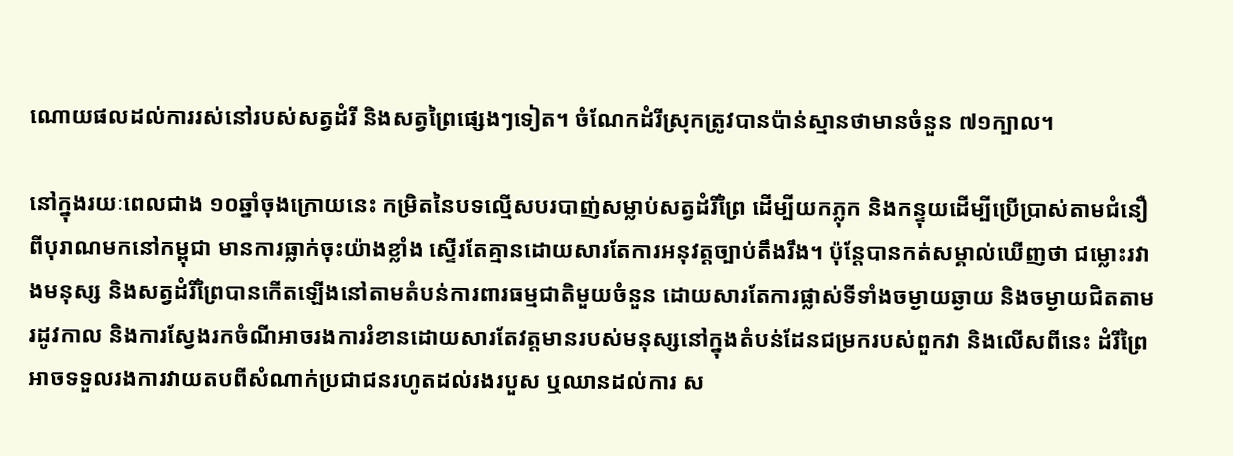ណោយផលដល់ការរស់នៅរបស់សត្វដំរី និងសត្វព្រៃផ្សេងៗទៀត។ ចំណែកដំរីស្រុកត្រូវបានប៉ាន់ស្មានថាមានចំនួន ៧១ក្បាល។

នៅក្នុងរយៈពេលជាង ១០ឆ្នាំចុងក្រោយនេះ កម្រិតនៃបទល្មើសបរបាញ់សម្លាប់សត្វដំរីព្រៃ ដើម្បីយកភ្លុក និងកន្ទុយដើម្បីប្រើប្រាស់តាមជំនឿពីបុរាណមកនៅកម្ពុជា មានការធ្លាក់ចុះយ៉ាងខ្លាំង ស្ទើរតែគ្មានដោយសារតែការអនុវត្តច្បាប់តឹងរឹង។ ប៉ុន្តែបានកត់សម្គាល់ឃើញថា ជម្លោះរវាងមនុស្ស និងសត្វដំរីព្រៃបានកើតឡើងនៅតាមតំបន់ការពារធម្មជាតិមួយចំនួន ដោយសារតែការផ្លាស់ទីទាំងចម្ងាយឆ្ងាយ និងចម្ងាយជិតតាមរដូវកាល និងការស្វែងរកចំណីអាចរងការរំខានដោយសារតែវត្តមានរបស់មនុស្សនៅក្នុងតំបន់ដែនជម្រករបស់ពួកវា និងលើសពីនេះ ដំរីព្រៃអាចទទួលរងការវាយតបពីសំណាក់ប្រជាជនរហូតដល់រងរបួស ឬឈានដល់ការ ស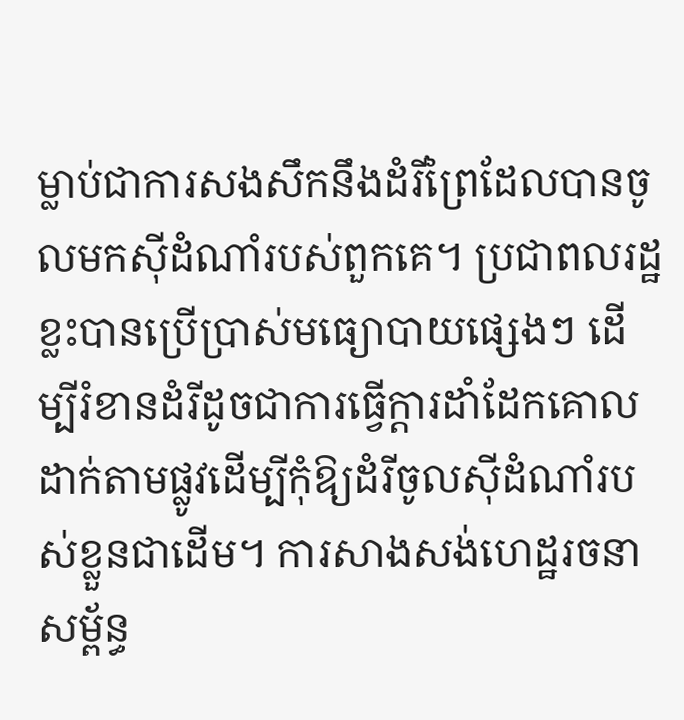ម្លាប់ជាការសងសឹកនឹងដំរីព្រៃដែលបានចូលមកស៊ីដំណាំរបស់ពួកគេ។ ប្រជាពលរដ្ឋខ្លះបានប្រើប្រាស់មធ្យោបាយផ្សេងៗ ដើម្បីរំខានដំរីដូចជាការធ្វើក្តារដាំដែកគោលដាក់តាមផ្លូវដើម្បីកុំឱ្យដំរីចូលស៊ីដំណាំរបស់ខ្លួនជាដើម។ ការសាងសង់ហេដ្ឋរចនាសម្ព័ន្ធ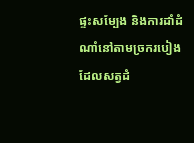ផ្ទះសម្បែង និងការដាំដំណាំនៅតាមច្រករបៀងដែលសត្វដំ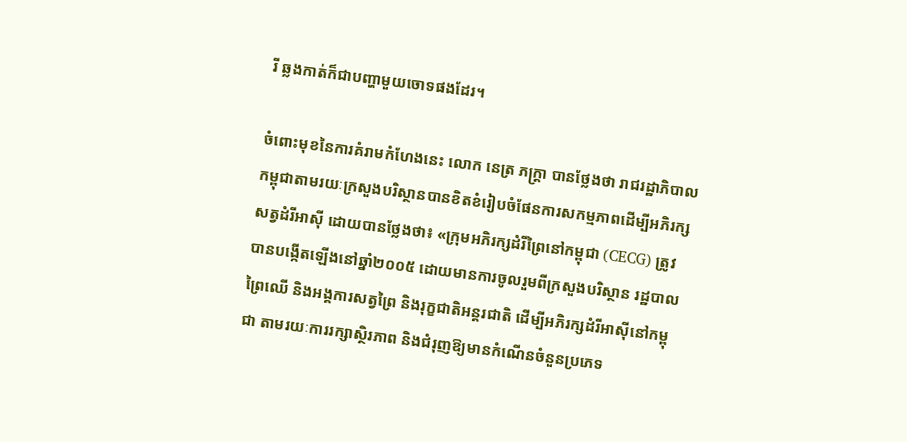រី ឆ្លងកាត់ក៏ជាបញ្ហាមួយចោទផងដែរ។

ចំពោះមុខនៃការគំរាមកំហែងនេះ លោក នេត្រ ភក្ត្រា បានថ្លែងថា រាជរដ្ឋាភិបាលកម្ពុជាតាមរយៈក្រសួងបរិស្ថានបានខិតខំរៀបចំផែនការសកម្មភាពដើម្បីអភិរក្សសត្វដំរីអាស៊ី ដោយបានថ្លែងថា៖ «ក្រុមអភិរក្សដំរីព្រៃនៅកម្ពុជា (CECG) ត្រូវបានបង្កើតឡើងនៅឆ្នាំ២០០៥ ដោយមានការចូលរួមពីក្រសួងបរិស្ថាន រដ្ឋបាលព្រៃឈើ និងអង្គការសត្វព្រៃ និងរុក្ខជាតិអន្តរជាតិ ដើម្បីអភិរក្សដំរីអាស៊ីនៅកម្ពុជា តាមរយៈការរក្សាស្ថិរភាព និងជំរុញឱ្យមានកំណើនចំនួនប្រភេទ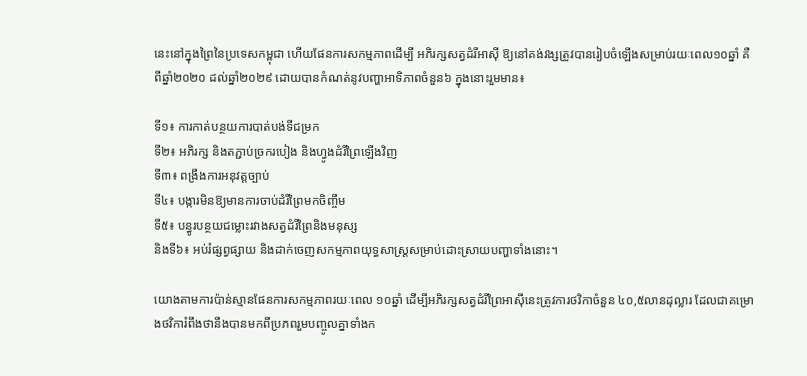នេះនៅក្នុងព្រៃនៃប្រទេសកម្ពុជា ហើយផែនការសកម្មភាពដើម្បី អភិរក្សសត្វដំរីអាស៊ី ឱ្យនៅគង់វង្សត្រូវបានរៀបចំឡើងសម្រាប់រយៈពេល១០ឆ្នាំ គឺពីឆ្នាំ២០២០ ដល់ឆ្នាំ២០២៩ ដោយបានកំណត់នូវបញ្ហាអាទិភាពចំនួន៦ ក្នុងនោះរួមមាន៖

ទី១៖ ការកាត់បន្ថយការបាត់បង់ទីជម្រក
ទី២៖ អភិរក្ស និងតភ្ជាប់ច្រករបៀង និងហ្វូងដំរីព្រៃឡើងវិញ
ទី៣៖ ពង្រឹងការអនុវត្តច្បាប់
ទី៤៖ បង្ការមិនឱ្យមានការចាប់ដំរីព្រៃមកចិញ្ចឹម
ទី៥៖ បន្ធូរបន្ថយជម្លោះរវាងសត្វដំរីព្រៃនិងមនុស្ស
និងទី៦៖ អប់រំផ្សព្វផ្សាយ និងដាក់ចេញសកម្មភាពយុទ្ធសាស្ត្រសម្រាប់ដោះស្រាយបញ្ហាទាំងនោះ។

យោងតាមការប៉ាន់ស្មានផែនការសកម្មភាពរយៈពេល ១០ឆ្នាំ ដើម្បីអភិរក្សសត្វដំរីព្រៃអាស៊ីនេះត្រូវការថវិកាចំនួន ៤០,៥លានដុល្លារ ដែលជាគម្រោងថវិការំពឹងថានឹងបានមកពីប្រភពរួមបញ្ចូលគ្នាទាំងក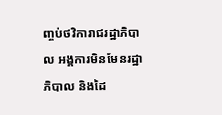ញ្ចប់ថវិការាជរដ្ឋាភិបាល អង្គការមិនមែនរដ្ឋាភិបាល និងដៃ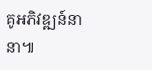គូអភិវឌ្ឍន៍នានា៕